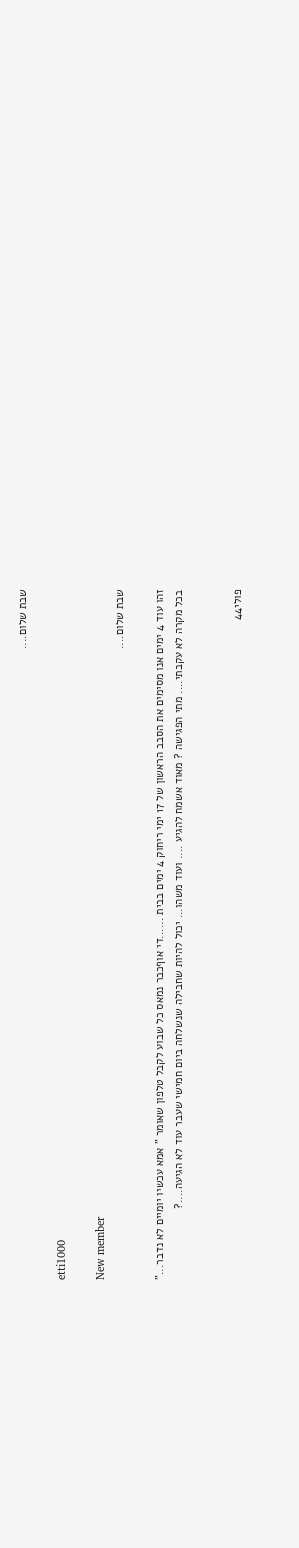שבת שלום....

etti1000

New member
שבת שלום....

זהו עוד 4 ימים אנו מסימים את הסבב הראשון של 17 ימי ריחוק 4 ימים בבית ......די אוףכבר נמאס כל שבוע לקבל טלפון שאומר " אמא עכשיו יומיים לא נדבר..." בכל מקרה לא עקבתי.... מתי הפגישה ? מאוד אשמח להגיע .... ועוד משהו... יכול להיות שחבילה שנשלחה ביום חמישי שעבר עוד לא הגיעה....?


פולי44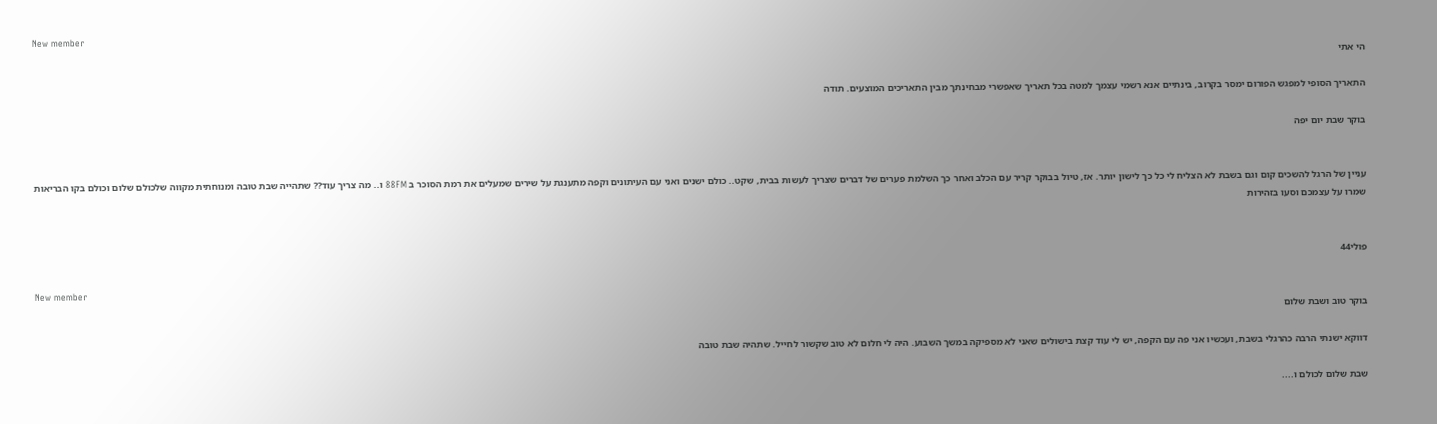New member
הי אתי

התאריך הסופי למפגש הפורום ימסר בקרוב, בינתיים אנא רשמי עצמך למטה בכל תאריך שאפשרי מבחינתך מבין התאריכים המוצעים. תודה

בוקר שבת יום יפה


עניין של הרגל להשכים קום וגם בשבת לא הצליח לי כל כך לישון יותר. אז, טיול בבוקר קריר עם הכלב ואחר כך השלמת פערים של דברים שצריך לעשות בבית, שקט.. כולם ישנים ואני עם העיתונים וקפה מתענגת על שירים שמעלים את רמת הסוכר ב 88FM ו.. מה צריך עוד?? שתהייה שבת טובה ומנוחתית מקווה שלכולם שלום וכולם בקו הבריאות שמרו על עצמכם וסעו בזהירות


פולי44

New member
בוקר טוב ושבת שלום

דווקא ישנתי הרבה כהרגלי בשבת, ועכשיו אני פה עם הקפה, יש לי עוד קצת בישולים שאני לא מספיקה במשך השבוע. היה לי חלום לא טוב שקשור לחייל. שתהיה שבת טובה

שבת שלום לכולם ו....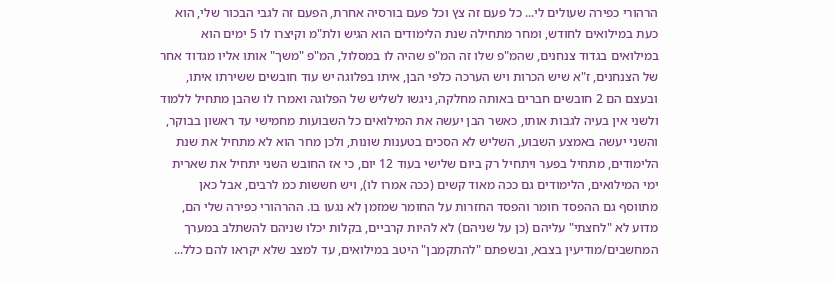הרהורי כפירה שעולים לי... כל פעם זה צץ וכל פעם בורסיה אחרת, הפעם זה לגבי הבכור שלי, הוא כעת במילואים לחודש, ומחר מתחילה שנת הלימודים הוא הגיש ולת"מ וקיצרו לו 5 ימים הוא במילואים בגדוד צנחנים, שהמ"פ שלו זה המ"פ שהיה לו במסלול, המ"פ "משך" אותו אליו מגדוד אחר של הצנחנים, ז"א שיש הכרות ויש הערכה כלפי הבן, איתו בפלוגה יש עוד חובשים ששירתו איתו, ובעצם הם 2 חובשים חברים באותה מחלקה, ניגשו לשליש של הפלוגה ואמרו לו שהבן מתחיל ללמוד ולשני אין בעיה לגבות אותו, כאשר הבן יעשה את המילואים כל השבועות מחמישי עד ראשון בבוקר, והשני יעשה באמצע השבוע, השליש לא הסכים בטענות שונות, ולכן מחר הוא לא מתחיל את שנת הלימודים, מתחיל בפער ויתחיל רק ביום שלישי בעוד 12 יום, כי אז החובש השני יתחיל את שארית ימי המילואים, הלימודים גם ככה מאוד קשים (ככה אמרו לו), ויש חששות כמ לרבים, אבל כאן מתווסף גם ההפסד חומר והפסד החזרות על החומר שמזמן לא נגעו בו. ההרהורי כפירה שלי הם, מדוע לא "לחצתי" עליהם (כן על שניהם) לא להיות קרביים, בקלות יכלו שניהם להשתלב במערך המחשבים/מודיעין בצבא, ובשפתם "להתקמבן" היטב במילואים, עד למצב שלא יקראו להם כלל...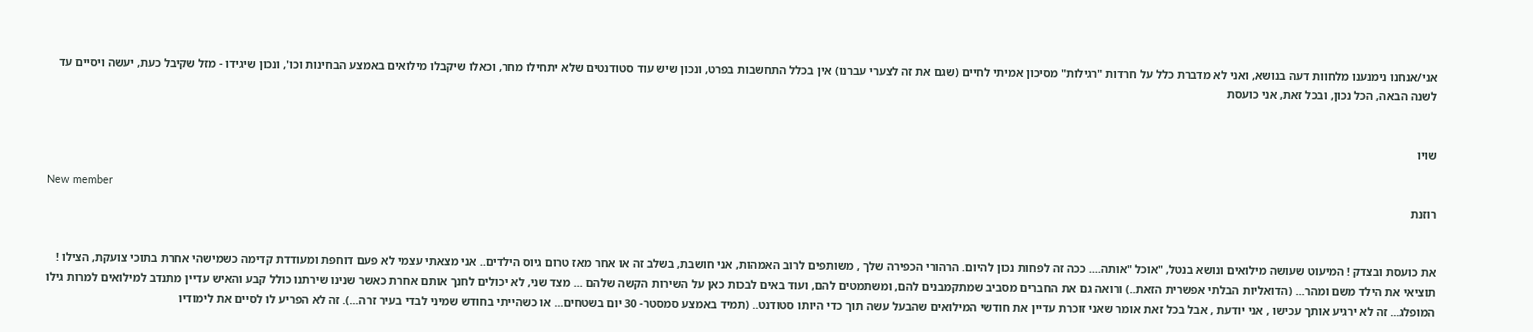אני/אנחנו נימנענו מלחוות דעה בנושא, ואני לא מדברת כלל על חרדות "רגילות" מסיכון אמיתי לחיים (שגם את זה לצערי עברנו) אין בכלל התחשבות בפרט, ונכון שיש עוד סטודנטים שלא יתחילו מחר, וכאלו שיקבלו מילואים באמצע הבחינות וכו', ונכון שיגידו - מזל שקיבל כעת, יעשה ויסיים עד לשנה הבאה, הכל נכון, ובכל זאת, אני כועסת


שויו

New member
רוזנת


את כועסת ובצדק ! המיעוט שעושה מילואים ונושא בנטל, "אוכל "אותה.... ככה זה לפחות נכון להיום. הרהורי הכפירה שלך , משותפים לרוב האמהות, אני חושבת, בשלב זה או אחר מאז טרום גיוס הילדים.. אני מצאתי עצמי לא פעם דוחפת ומעודדת קדימה כשמישהי אחרת בתוכי צועקת, הצילו ! תוציאי את הילד משם ומהר... (הדואליות הבלתי אפשרית הזאת..) ורואה גם את החברים מסביב שמתקמבנים להם, ומשתמטים להם, ועוד באים לבכות כאן על השירות הקשה שלהם ... מצד שני, לא יכולים לחנך אותם אחרת כאשר שנינו שירתנו כולל קבע והאיש עדיין מתנדב למילואים למרות גילו המופלג... זה לא ירגיע אותך עכישו , אני יודעת , אבל בכל זאת אומר שאני זוכרת עדיין את חודשי המילואים שהבעל עשה תוך כדי היותו סטודנט.. (תמיד באמצע סמסטר- 30 יום בשטחים... או כשהייתי בחודש שמיני לבדי בעיר זרה...). זה לא הפריע לו לסיים את לימודיו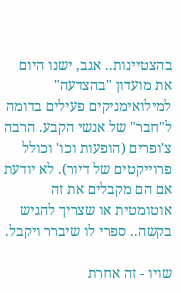בהצטיינות.. אגב, ישנו היום את מועדון "בהצדעה" למילואימניקים פעילים בדומה ל"חבר" של אנשי הקבע. הרבה צ'ופרים (הופעות וכו' וכולל פרוייקטים של דיור). לא יודעת אם הם מקבלים את זה אוטומטית או שצריך להגיש בקשה.. ספרי לו שיברר ויקבל.

שויו - זה אחרת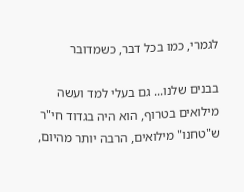לגמרי, כמו בכל דבר, כשמדובר

בבנים שלנו... גם בעלי למד ועשה מילואים בטרוף, הוא היה בגדוד חי"ר ש"טחנו" מילואים, הרבה יותר מהיום,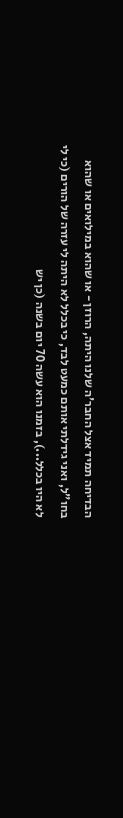הבדיחה תמיד אצל החבר'ה שלנו היתה, הרוזן - או שהוא במילואים או שהוא בחו"ל, ואני גידלתי אותם כמעט לבד, כי בכלל לא היתה לי עזרה של הורים (כי לי לא היו בכלל...), בזמנו הוא עשה 70 יום בשנה (כן יש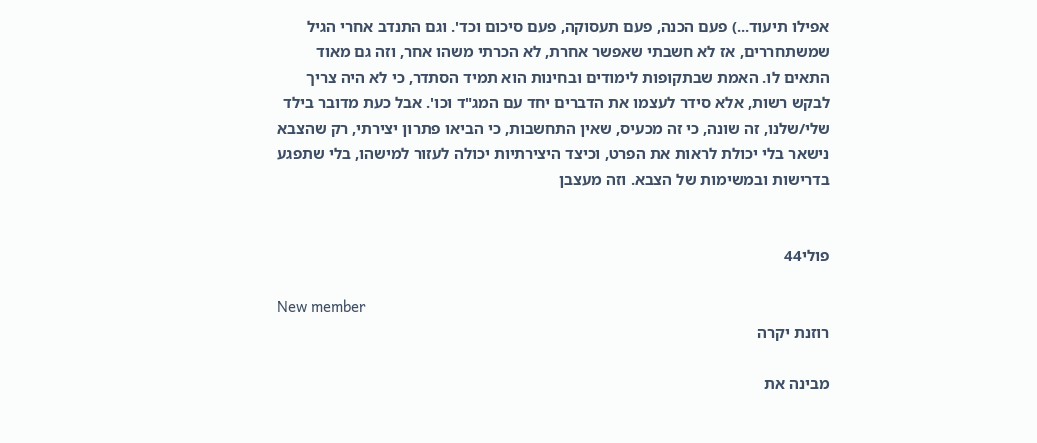אפילו תיעוד...) פעם הכנה, פעם תעסוקה, פעם סיכום וכד'. וגם התנדב אחרי הגיל שמשתחררים, אז לא חשבתי שאפשר אחרת, לא הכרתי משהו אחר, וזה גם מאוד התאים לו. האמת שבתקופות לימודים ובחינות הוא תמיד הסתדר, כי לא היה צריך לבקש רשות, אלא סידר לעצמו את הדברים יחד עם המג"ד וכו'. אבל כעת מדובר בילד שלי/שלנו, זה שונה, כי זה מכעיס, שאין התחשבות, כי הביאו פתרון יצירתי, רק שהצבא נישאר בלי יכולת לראות את הפרט, וכיצד היצירתיות יכולה לעזור למישהו, בלי שתפגע בדרישות ובמשימות של הצבא. וזה מעצבן


פולי44

New member
רוזנת יקרה

מבינה את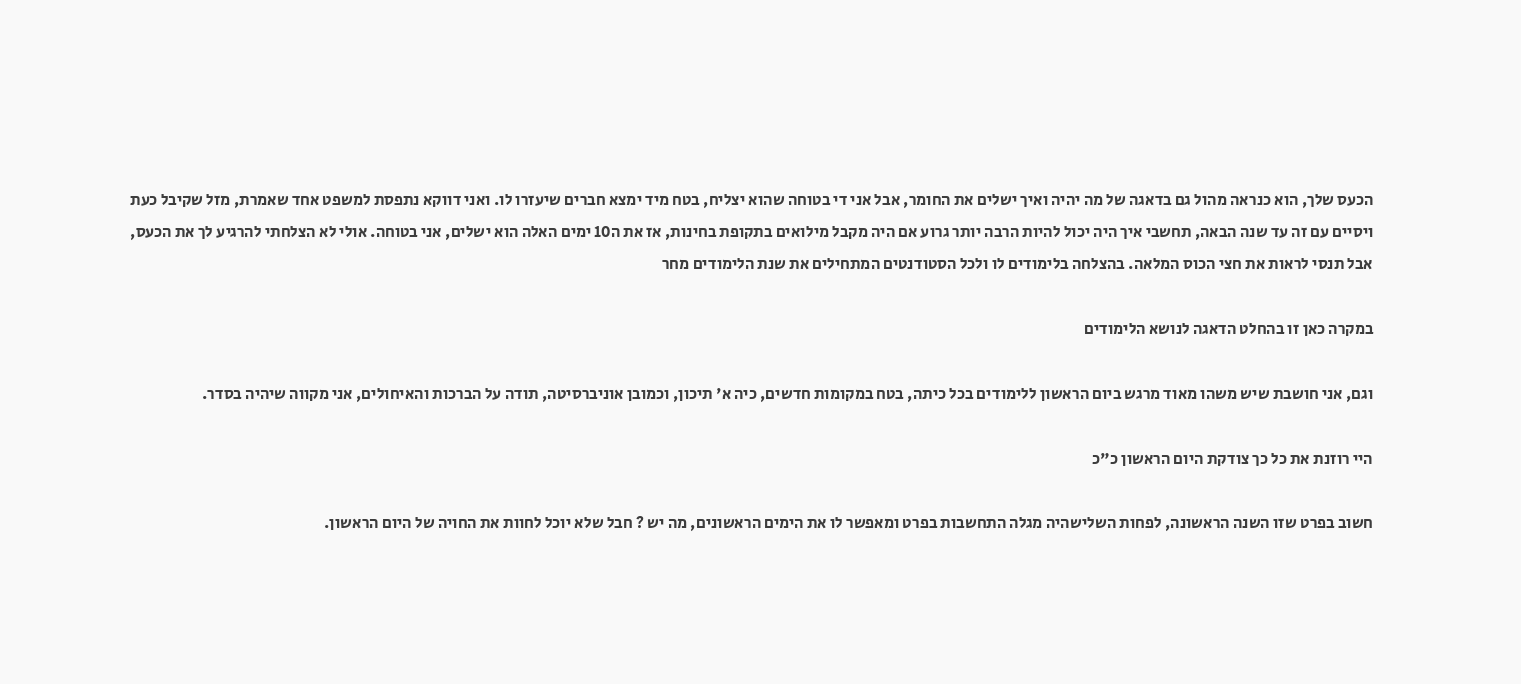הכעס שלך, הוא כנראה מהול גם בדאגה של מה יהיה ואיך ישלים את החומר, אבל אני די בטוחה שהוא יצליח, בטח מיד ימצא חברים שיעזרו לו. ואני דווקא נתפסת למשפט אחד שאמרת, מזל שקיבל כעת ויסיים עם זה עד שנה הבאה, תחשבי איך היה יכול להיות הרבה יותר גרוע אם היה מקבל מילואים בתקופת בחינות, אז את ה10 ימים האלה הוא ישלים, אני בטוחה. אולי לא הצלחתי להרגיע לך את הכעס, אבל תנסי לראות את חצי הכוס המלאה. בהצלחה בלימודים לו ולכל הסטודנטים המתחילים את שנת הלימודים מחר

במקרה כאן זו בהחלט הדאגה לנושא הלימודים

וגם, אני חושבת שיש משהו מאוד מרגש ביום הראשון ללימודים בכל כיתה, בטח במקומות חדשים, כיה א' תיכון, וכמובן אוניברסיטה, תודה על הברכות והאיחולים, אני מקווה שיהיה בסדר.

היי רוזנת את כל כך צודקת היום הראשון כ"כ

חשוב בפרט שזו השנה הראשונה, לפחות השלישהיה מגלה התחשבות בפרט ומאפשר לו את הימים הראשונים, מה יש ? חבל שלא יוכל לחוות את החויה של היום הראשון.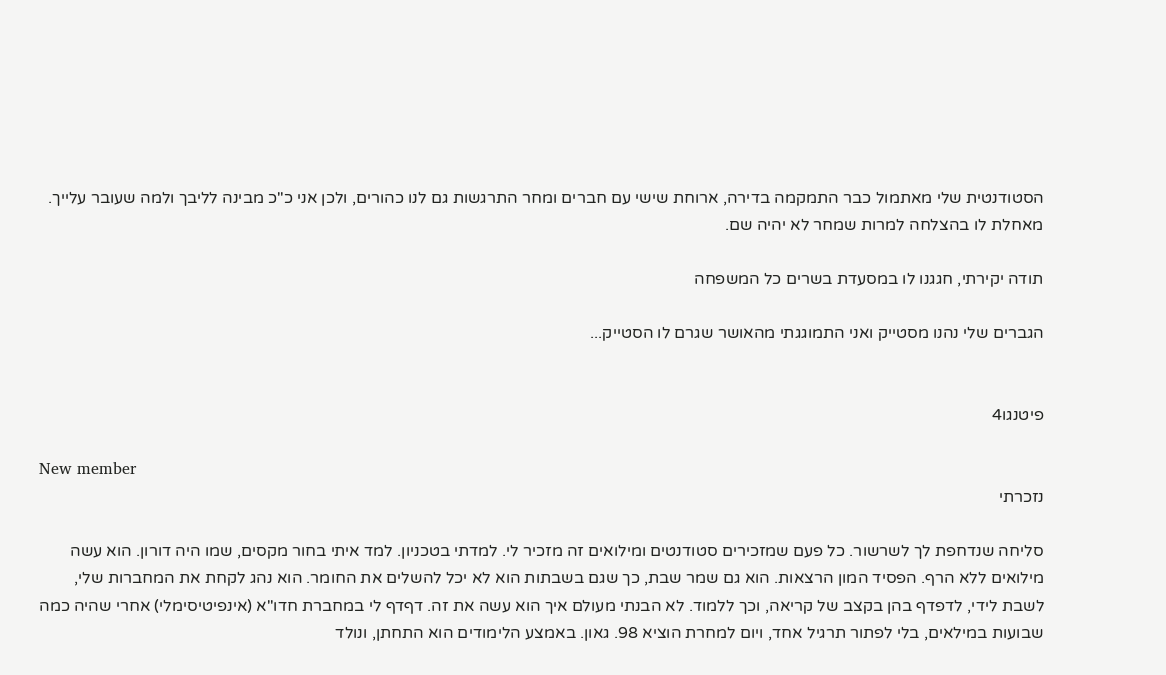הסטודנטית שלי מאתמול כבר התמקמה בדירה, ארוחת שישי עם חברים ומחר התרגשות גם לנו כהורים, ולכן אני כ"כ מבינה לליבך ולמה שעובר עלייך. מאחלת לו בהצלחה למרות שמחר לא יהיה שם.

תודה יקירתי, חגגנו לו במסעדת בשרים כל המשפחה

הגברים שלי נהנו מסטייק ואני התמוגגתי מהאושר שגרם לו הסטייק...


פיטנגו4

New member
נזכרתי

סליחה שנדחפת לך לשרשור. כל פעם שמזכירים סטודנטים ומילואים זה מזכיר לי. למדתי בטכניון. למד איתי בחור מקסים, שמו היה דורון. הוא עשה מילואים ללא הרף. הפסיד המון הרצאות. הוא גם שמר שבת, כך שגם בשבתות הוא לא יכל להשלים את החומר. הוא נהג לקחת את המחברות שלי, לשבת לידי, לדפדף בהן בקצב של קריאה, וכך ללמוד. לא הבנתי מעולם איך הוא עשה את זה. דףדף לי במחברת חדו"א (אינפיטיסימלי) אחרי שהיה כמה שבועות במילאים, בלי לפתור תרגיל אחד, ויום למחרת הוציא 98. גאון. באמצע הלימודים הוא התחתן, ונולד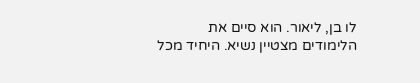לו בן, ליאור. הוא סיים את הלימודים מצטיין נשיא. היחיד מכל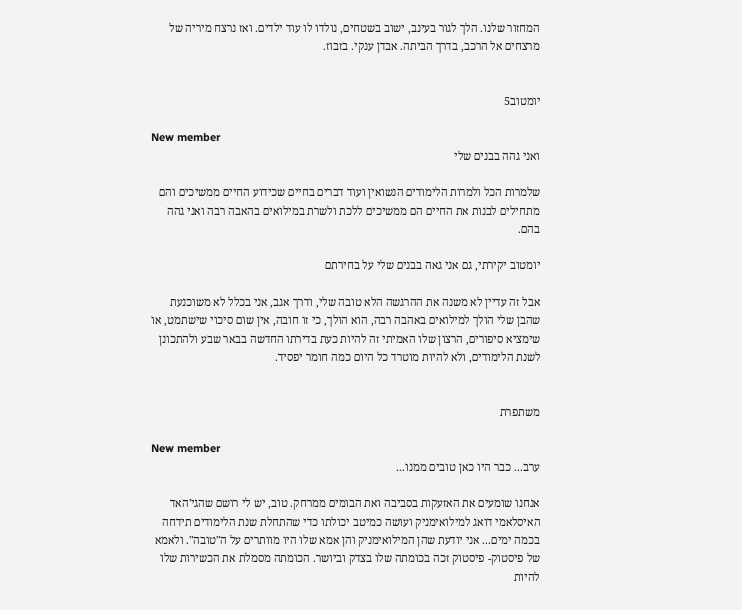המחזור שלנו. הלך לגור בעינב, ישוב בשטחים, נולדו לו עוד ילדים. ואז נרצח מיריה של מרצחים אל הרכב, בדרך הביתה. אבדן ענקי. בזבוז.


יומטוב5

New member
ואני גהה בבנים שלי

שלמרות הכל ולמרות הלימודים הנשואין ועוד דברים בחיים שכידוע החיים ממשיכים והם מתחילים לבנות את החיים הם ממשיכים ללכת ולשרת במילואים בהאבה רבה ואני גהה בהם.

יומטוב יקירתי, גם אני גאה בבנים שלי על בחירתם

אבל זה עדיין לא משנה את ההרגשה הלא טובה שלי, ודרך אגב, אני בכלל לא משוכנעת שהבן שלי הולך למילואים באהבה רבה, הוא הולך, כי זו חובה, אין שום סיכוי שישתמט, או שימציא סיפורים, הרצון שלו האמיתי זה להיות כעת בדירתו החדשה בבאר שבע ולהתכונן לשנת הלימודים, ולא להיות מוטרד כל היום כמה חומר יפסיד.


משתפרת

New member
ערב... כבר היו כאן טובים ממנו...

אנחנו שומעים את האזעקות בסביבה ואת הבומים ממרחק. טוב, יש לי רושם שהגי'האד האיסלאמי דואג למילואימניק ועושה כמיטב יכולתו כדי שהתחלת שנת הלימודים תידחה בכמה ימים... אני יודעת שהן המילואימניק והן אמא שלו היו מוותרים על ה"טובה". ולאמא של פיסטוק- פיסטוק זכה בכומתה שלו בצדק וביושר. הכומתה מסמלת את הכשירות שלו להיות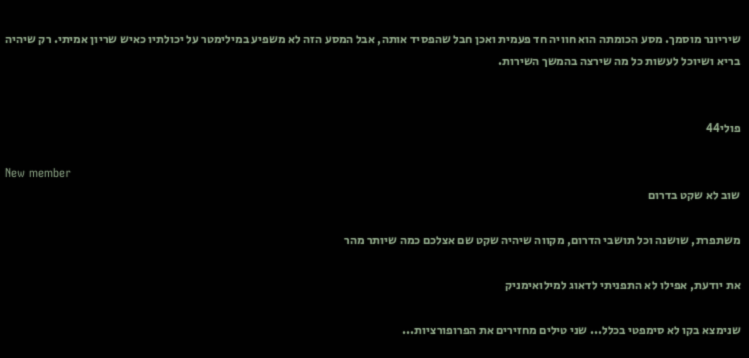שיריונר מוסמך. מסע הכומתה הוא חוויה חד פעמית ואכן חבל שהפסיד אותה, אבל המסע הזה לא משפיע במילימטר על יכולתיו כאיש שריון אמיתי. רק שיהיה בריא ושיוכל לעשות כל מה שירצה בהמשך השירות.


פולי44

New member
שוב לא שקט בדרום

משתפרת, שושנה וכל תושבי הדרום, מקווה שיהיה שקט שם אצלכם כמה שיותר מהר

את יודעת, אפילו לא התפניתי לדאוג למילואימניק

שנימצא בקו לא סימפטי בכלל... שני טילים מחזירים את הפרופורציות...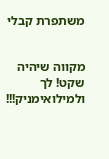משתפרת קבלי


מקווה שיהיה שקט! לך ולמילואימניק!!!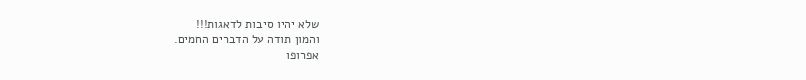שלא יהיו סיבות לדאגות!!!
והמון תודה על הדברים החמים.
אפרופו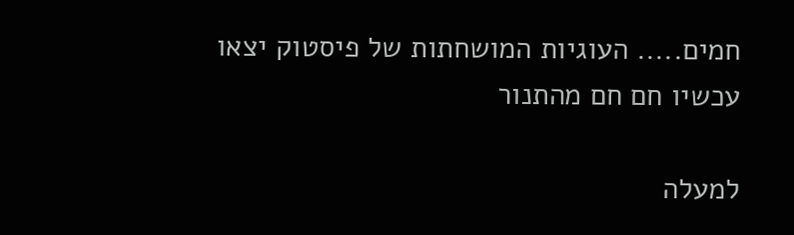חמים..... העוגיות המושחתות של פיסטוק יצאו עכשיו חם חם מהתנור

למעלה